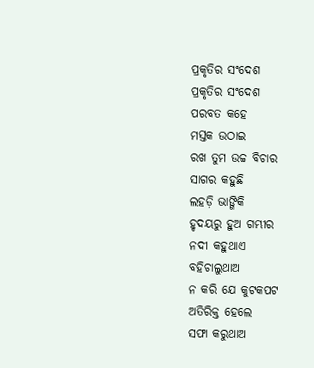ପ୍ରକୃତିର ସଂଦେଶ
ପ୍ରକୃତିର ସଂଦେଶ
ପରବତ କହେ
ମସ୍ତକ ଉଠାଇ
ରଖ ତୁମ ଉଚ୍ଚ ବିଚାର
ସାଗର କହୁଛି
ଲହଡ଼ି ଭାଙ୍ଗିକି
ହୃଦୟରୁ ହୁଅ ଗମ୍ଭୀର
ନଦୀ କହୁଥାଏ
ବହିଚାଲୁଥାଅ
ନ କରି ଯେ କୁଟକପଟ
ଅତିରିକ୍ତ ହେଲେ
ସଫା କରୁଥାଅ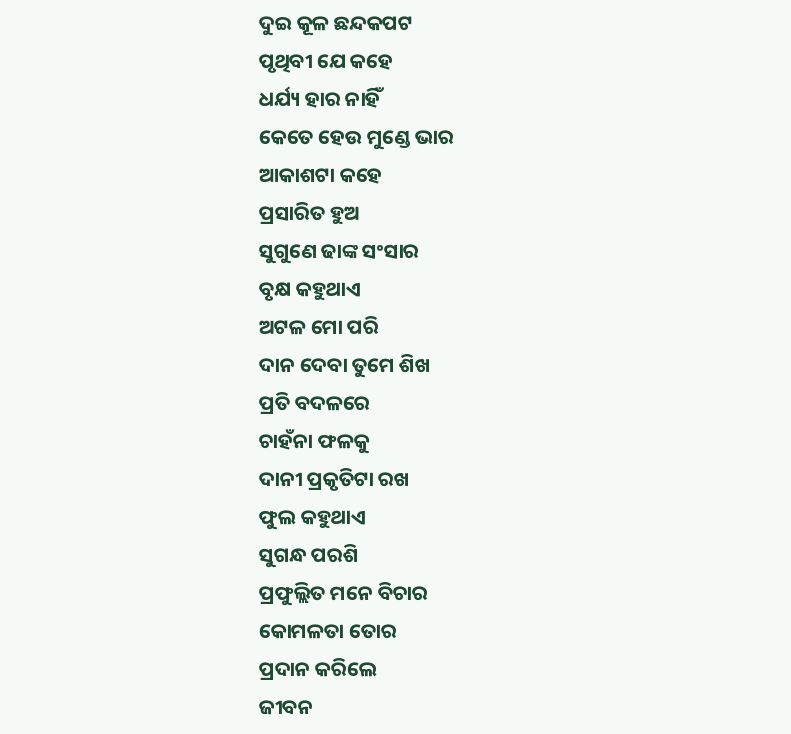ଦୁଇ କୂଳ ଛନ୍ଦକପଟ
ପୃଥିବୀ ଯେ କହେ
ଧର୍ଯ୍ୟ ହାର ନାହିଁ
କେତେ ହେଉ ମୁଣ୍ଡେ ଭାର
ଆକାଶଟା କହେ
ପ୍ରସାରିତ ହୁଅ
ସୁଗୁଣେ ଢାଙ୍କ ସଂସାର
ବୃକ୍ଷ କହୁଥାଏ
ଅଟଳ ମୋ ପରି
ଦାନ ଦେବା ତୁମେ ଶିଖ
ପ୍ରତି ବଦଳରେ
ଚାହଁନା ଫଳକୁ
ଦାନୀ ପ୍ରକୃତିଟା ରଖ
ଫୁଲ କହୁଥାଏ
ସୁଗନ୍ଧ ପରଶି
ପ୍ରଫୁଲ୍ଲିତ ମନେ ବିଚାର
କୋମଳତା ତୋର
ପ୍ରଦାନ କରିଲେ
ଜୀବନ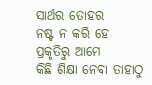ସାର୍ଥର ତୋହର
ନଷ୍ଟ ନ କରି ହେ
ପ୍ରକୃତିରୁ ଆମେ
କିଛି ଶିକ୍ଷା ନେବା ତାହାଠୁ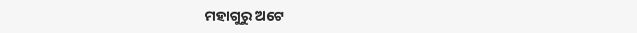ମହାଗୁରୁ ଅଟେ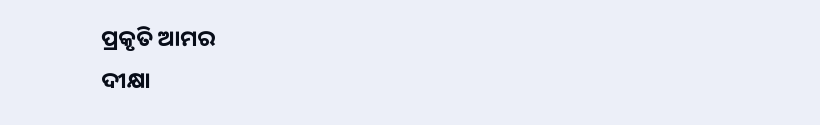ପ୍ରକୃତି ଆମର
ଦୀକ୍ଷା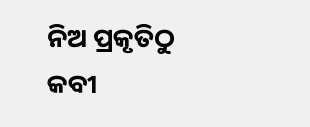ନିଅ ପ୍ରକୃତିଠୁ
କବୀ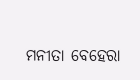ମନୀତା ବେହେରା